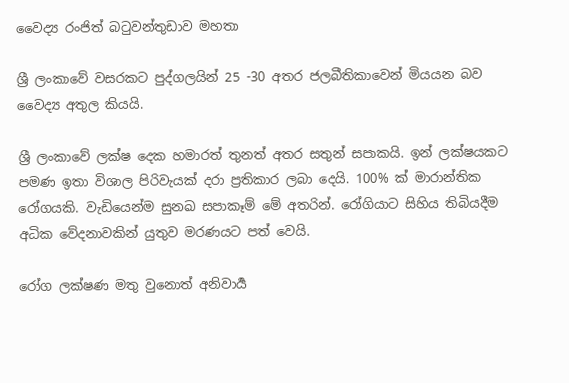වෛද්‍ය රංජිත් බටුවන්තුඩාව මහතා

ශ්‍රී ලංකාවේ වසරකට පුද්ගලයින් 25 -30 අතර ජලබීතිකාවෙන් මියයන බව වෛද්‍ය අතුල කියයි.

ශ්‍රී ලංකාවේ ලක්ෂ දෙක හමාරත් තුනත් අතර සතුන් සපාකයි. ඉන් ලක්ෂයකට පමණ ඉතා විශාල පිරිවැයක් දරා ප්‍රතිකාර ලබා දෙයි. 100% ක් මාරාන්තික රෝගයකි. වැඩියෙන්ම සුනඛ සපාකෑම් මේ අතරින්. රෝගියාට සිහිය තිබියදීම අධික වේදනාවකින් යුතුව මරණයට පත් වෙයි.

රෝග ලක්ෂණ මතු වුනොත් අනිවාර්‍ය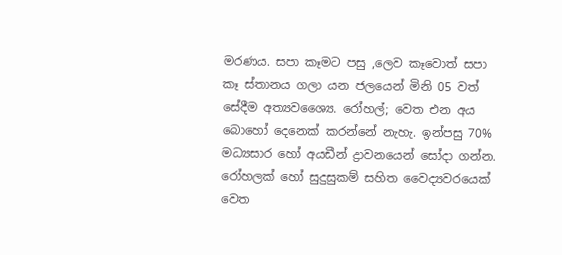මරණය. සපා කෑමට පසු ,ලෙව කෑවොත් සපා කෑ ස්තානය ගලා යන ජලයෙන් මිනි 05 වත් සේදීම අත්‍යවශ්‍යෛ. රෝහල්; වෙත එන අය බොහෝ දෙනෙක් කරන්නේ නැහැ. ඉන්පසු 70% මධ්‍යසාර හෝ අයඩීන් ද්‍රාවනයෙන් සෝදා ගන්න. රෝහලක් හෝ සුදුසුකම් සහිත වෛද්‍යවරයෙක් වෙත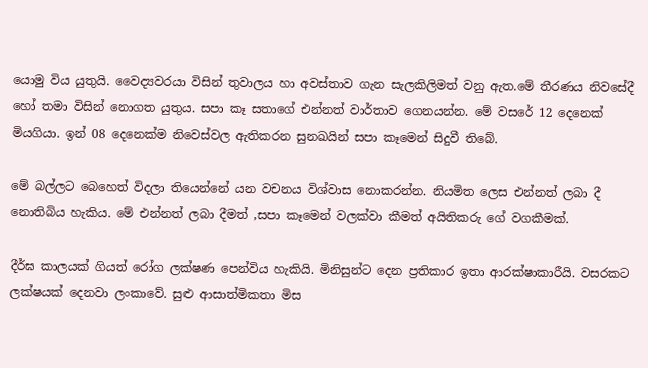යොමු විය යුතුයි. වෛද්‍යවරයා විසින් තුවාලය හා අවස්තාව ගැන සැලකිලිමත් වනු ඇත.මේ තීරණය නිවසේදී හෝ තමා විසින් නොගත යුතුය. සපා කෑ සතාගේ එන්නත් වාර්තාව ගෙනයන්න. මේ වසරේ 12 දෙනෙක් මියගියා. ඉන් 08 දෙනෙක්ම නිවෙස්වල ඇතිකරන සුනඛයින් සපා කෑමෙන් සිදුවී තිබේ.

මේ බල්ලට බෙහෙත් විදලා තියෙන්නේ යන වචනය විශ්වාස නොකරන්න. නියමිත ලෙස එන්නත් ලබා දී නොතිබිය හැකිය. මේ එන්නත් ලබා දීමත් ,සපා කෑමෙන් වලක්වා කීමත් අයිතිකරු ගේ වගකීමක්.

දීර්ඝ කාලයක් ගියත් රෝග ලක්ෂණ පෙන්විය හැකියි. මිනිසුන්ට දෙන ප්‍රතිකාර ඉතා ආරක්ෂාකාරීයි. වසරකට ලක්ෂයක් දෙනවා ලංකාවේ. සුළු ආසාත්මිකතා මිස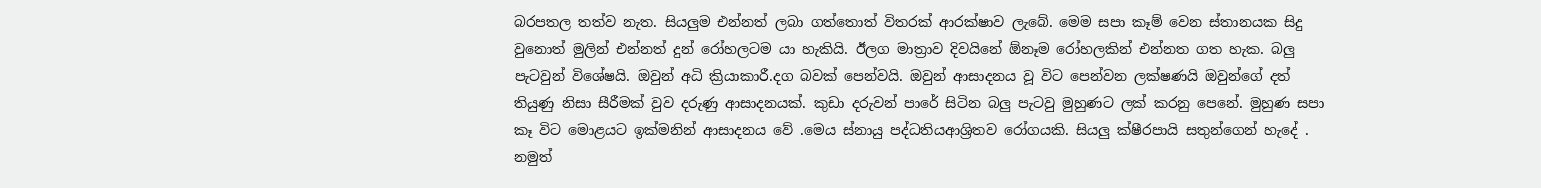බරපතල තත්ව නැත. සියලුම එන්නත් ලබා ගත්තොත් විතරක් ආරක්ෂාව ලැබේ. මෙම සපා කෑම් වෙන ස්තානයක සිදු වුනොත් මුලින් එන්නත් දුන් රෝහලටම යා හැකියි. ඊලග මාත්‍රාව දිවයිනේ ඕනෑම රෝහලකින් එන්නත ගත හැක. බලු පැටවුන් විශේෂයි. ඔවුන් අධි ක්‍රියාකාරී.දග බවක් පෙන්වයි. ඔවුන් ආසාදනය වූ විට පෙන්වන ලක්ෂණයි ඔවුන්ගේ දත් තියුණු නිසා සීරීමක් වුව දරුණු ආසාදනයක්. කුඩා දරුවන් පාරේ සිටින බලු පැටවු මුහුණට ලක් කරනු පෙනේ. මුහුණ සපා කෑ විට මොළයට ඉක්මනින් ආසාදනය වේ .මෙය ස්නායු පද්ධතියආශ්‍රිතව රෝගයකි. සියලු ක්ෂීරපායි සතුන්ගෙන් හැදේ . නමුත්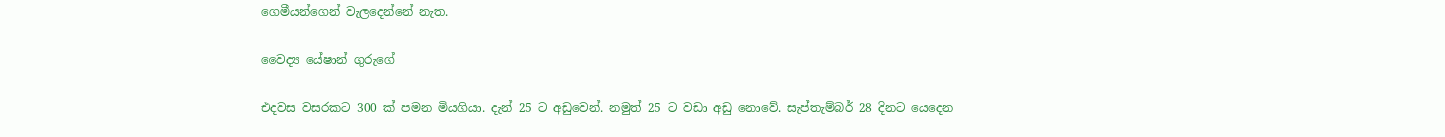ගෙමීයන්ගෙන් වැලදෙන්නේ නැත.

වෛද්‍ය යේෂාන් ගුරුගේ

එදවස වසරකට 300 ක් පමන මියගියා. දැන් 25 ට අඩුවෙන්. නමුත් 25 ට වඩා අඩු නොවේ. සැප්තැම්බර් 28 දිනට යෙදෙන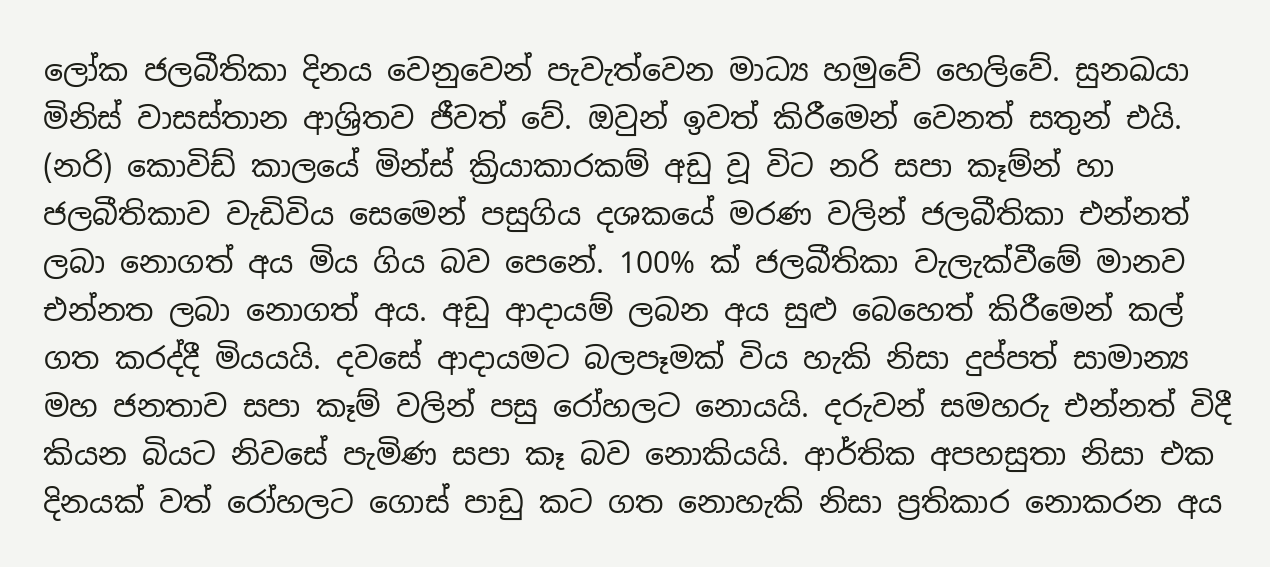ලෝක ජලබීතිකා දිනය වෙනුවෙන් පැවැත්වෙන මාධ්‍ය හමුවේ හෙලිවේ. සුනඛයා මිනිස් වාසස්තාන ආශ්‍රිතව ජීවත් වේ. ඔවුන් ඉවත් කිරීමෙන් වෙනත් සතුන් එයි. (නරි) කොවිඩ් කාලයේ මින්ස් ක්‍රියාකාරකම් අඩු වූ විට නරි සපා කෑම්න් හා ජලබීතිකාව වැඩිවිය සෙමෙන් පසුගිය දශකයේ මරණ වලින් ජලබීතිකා එන්නත් ලබා නොගත් අය මිය ගිය බව පෙනේ. 100% ක් ජලබීතිකා වැලැක්වීමේ මානව එන්නත ලබා නොගත් අය. අඩු ආදායම් ලබන අය සුළු බෙහෙත් කිරීමෙන් කල් ගත කරද්දී මියයයි. දවසේ ආදායමට බලපෑමක් විය හැකි නිසා දුප්පත් සාමාන්‍ය මහ ජනතාව සපා කෑම් වලින් පසු රෝහලට නොයයි. දරුවන් සමහරු එන්නත් විදී කියන බියට නිවසේ පැමිණ සපා කෑ බව නොකියයි. ආර්තික අපහසුතා නිසා එක දිනයක් වත් රෝහලට ගොස් පාඩු කට ගත නොහැකි නිසා ප්‍රතිකාර නොකරන අය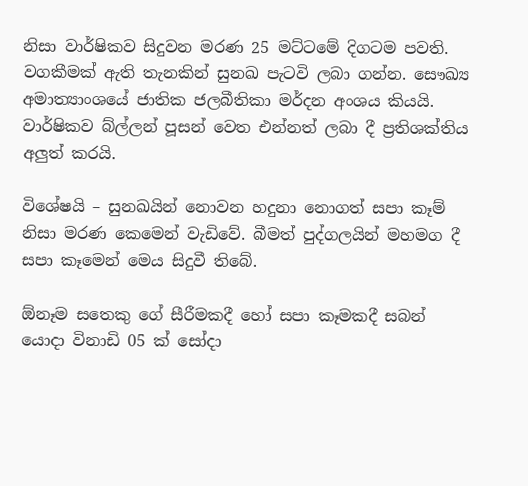නිසා වාර්ෂිකව සිදුවන මරණ 25 මට්ටමේ දිගටම පවති. වගකීමක් ඇති තැනකින් සුනඛ පැටවි ලබා ගන්න. සෞඛ්‍ය අමාත්‍යාංශයේ ජාතික ජලබීතිකා මර්දන අංශය කියයි. වාර්ෂිකව බ්ල්ලන් පූසන් වෙත එන්නත් ලබා දී ප්‍රතිශක්තිය අලුත් කරයි.

විශේෂයි – සුනඛයින් නොවන හදුනා නොගත් සපා කෑම් නිසා මරණ කෙමෙන් වැඩිවේ. බීමත් පුද්ගලයින් මහමග දී සපා කෑමෙන් මෙය සිදුවී තිබේ.

ඕනෑම සතෙකු ගේ සීරීමකදී හෝ සපා කෑමකදී සබන් යොදා විනාඩි 05 ක් සෝදා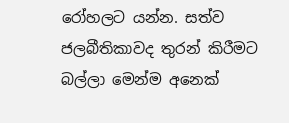රෝහලට යන්න. සත්ව ජලබීතිකාවද තුරන් කිරීමට බල්ලා මෙන්ම අනෙක්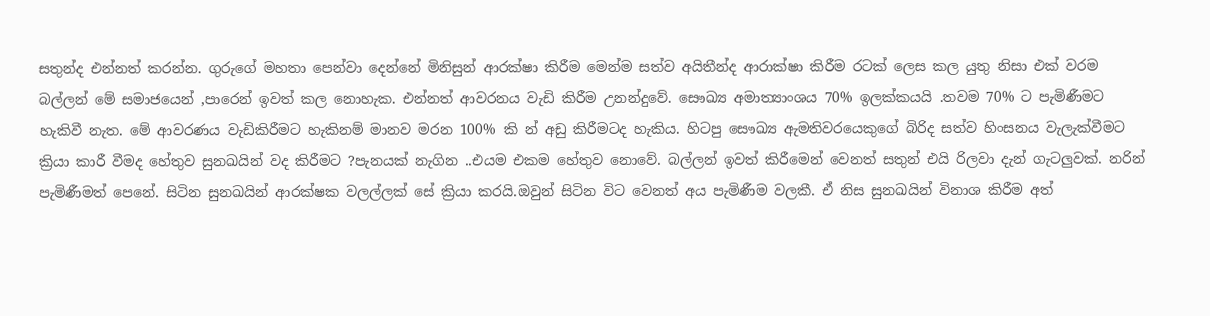සතුන්ද එන්නත් කරන්න. ගුරුගේ මහතා පෙන්වා දෙන්නේ මිනිසුන් ආරක්ෂා කිරීම මෙන්ම සත්ව අයිතීන්ද ආරාක්ෂා කිරීම රටක් ලෙස කල යුතු නිසා එක් වරම බල්ලන් මේ සමාජයෙන් ,පාරෙන් ඉවත් කල නොහැක. එන්නත් ආවරනය වැඩි කිරීම උනන්දුවේ. සෞඛ්‍ය අමාත්‍යාංශය 70% ඉලක්කයයි .තවම 70% ට පැමිණීමට හැකිවී නැත. මේ ආවරණය වැඩිකිරීමට හැකිනම් මානව මරන 100% කි න් අඩු කිරීමටද හැකිය. හිටපු සෞඛ්‍ය ඇමතිවරයෙකුගේ බිරිද සත්ව හිංසනය වැලැක්වීමට ක්‍රියා කාරී වීමද හේතුව සුනඛයින් වද කිරීමට ?පැනයක් නැගින ..එයම එකම හේතුව නොවේ. බල්ලන් ඉවත් කිරීමෙන් වෙනත් සතුන් එයි රිලවා දැන් ගැටලුවක්. නරින් පැමිණීමත් පෙනේ. සිටින සුනඛයින් ආරක්ෂක වලල්ලක් සේ ක්‍රියා කරයි.ඔවුන් සිටින විට වෙනත් අය පැමිණීම වලකී. ඒ නිස සුනඛයින් විනාශ කිරීම අත්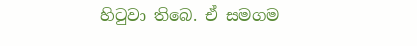හිටුවා තිබෙ. ඒ සමගම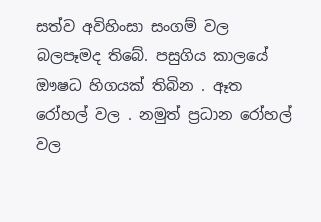සත්ව අවිහිංසා සංගම් වල බලපෑමද තිබේ. පසුගිය කාලයේ ඖෂධ හිගයක් තිබින . ඈත රෝහල් වල . නමුත් ප්‍රධාන රෝහල් වල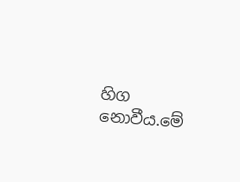හිග නොවීය.මේ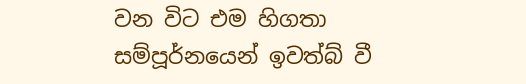වන විට එම හිගතා සම්පූර්නයෙන් ඉවත්බ් වී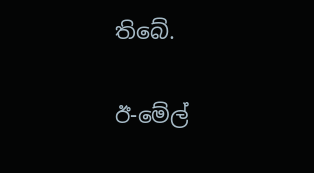තිබේ.

ඊ-මේල්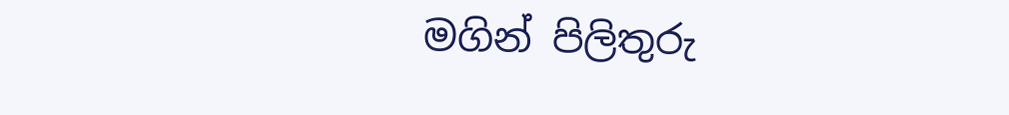මගින් පිලිතුරු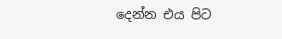දෙන්න එය පිට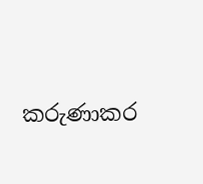කරුණාකර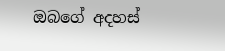ඔබගේ අදහස්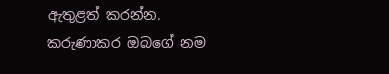ඇතුළත් කරන්න.
කරුණාකර ඔබගේ නම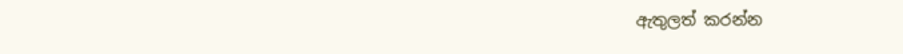ඇතුලත් කරන්න